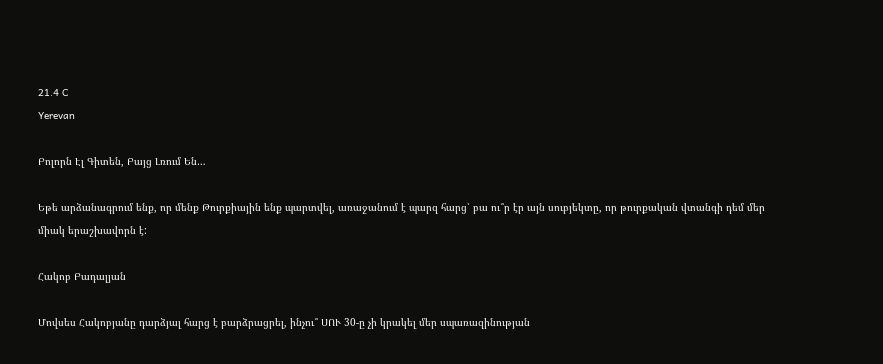21.4 C
Yerevan

Բոլորն Էլ Գիտեն, Բայց Լռում Են…

Եթե արձանագրում ենք, որ մենք Թուրքիային ենք պարտվել, առաջանում է պարզ հարց՝ բա ու՞ր էր այն սուբյեկտը, որ թուրքական վտանգի դեմ մեր միակ երաշխավորն է:

Հակոբ Բադալյան

Մովսես Հակոբյանը դարձյալ հարց է բարձրացրել, ինչու՞ ՍՈՒ 30‑ը չի կրակել մեր սպառազինության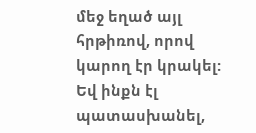մեջ եղած այլ հրթիռով, որով կարող էր կրակել: Եվ ինքն էլ պատասխանել,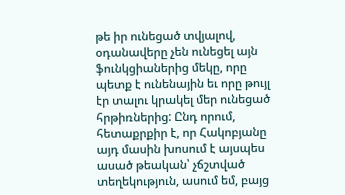թե իր ունեցած տվյալով, օդանավերը չեն ունեցել այն ֆունկցիաներից մեկը, որը պետք է ունենային եւ որը թույլ էր տալու կրակել մեր ունեցած հրթիռներից: Ընդ որում, հետաքրքիր է, որ Հակոբյանը այդ մասին խոսում է այսպես ասած թեական՝ չճշտված տեղեկություն, ասում եմ, բայց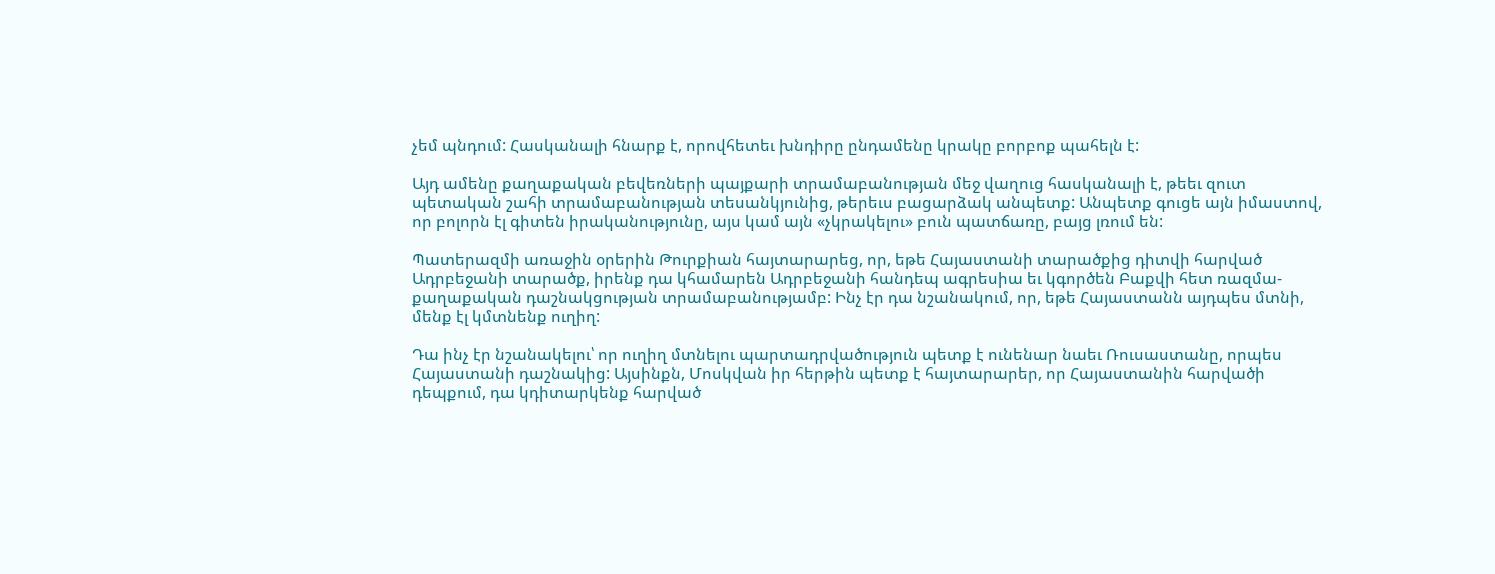չեմ պնդում: Հասկանալի հնարք է, որովհետեւ խնդիրը ընդամենը կրակը բորբոք պահելն է:

Այդ ամենը քաղաքական բեվեռների պայքարի տրամաբանության մեջ վաղուց հասկանալի է, թեեւ զուտ պետական շահի տրամաբանության տեսանկյունից, թերեւս բացարձակ անպետք: Անպետք գուցե այն իմաստով, որ բոլորն էլ գիտեն իրականությունը, այս կամ այն «չկրակելու» բուն պատճառը, բայց լռում են:

Պատերազմի առաջին օրերին Թուրքիան հայտարարեց, որ, եթե Հայաստանի տարածքից դիտվի հարված Ադրբեջանի տարածք, իրենք դա կհամարեն Ադրբեջանի հանդեպ ագրեսիա եւ կգործեն Բաքվի հետ ռազմա-քաղաքական դաշնակցության տրամաբանությամբ: Ինչ էր դա նշանակում, որ, եթե Հայաստանն այդպես մտնի, մենք էլ կմտնենք ուղիղ:

Դա ինչ էր նշանակելու՝ որ ուղիղ մտնելու պարտադրվածություն պետք է ունենար նաեւ Ռուսաստանը, որպես Հայաստանի դաշնակից: Այսինքն, Մոսկվան իր հերթին պետք է հայտարարեր, որ Հայաստանին հարվածի դեպքում, դա կդիտարկենք հարված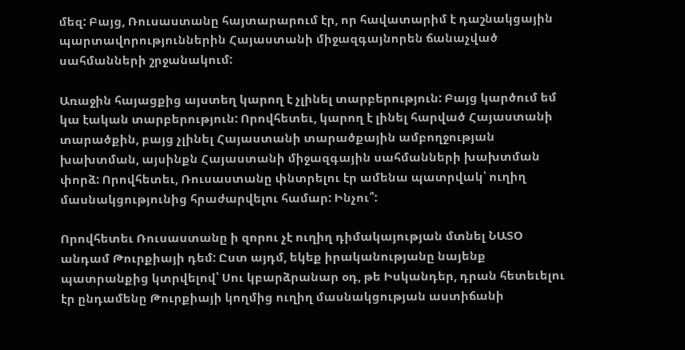մեզ: Բայց, Ռուսաստանը հայտարարում էր, որ հավատարիմ է դաշնակցային պարտավորություններին Հայաստանի միջազգայնորեն ճանաչված սահմանների շրջանակում:

Առաջին հայացքից այստեղ կարող է չլինել տարբերություն: Բայց կարծում եմ կա էական տարբերություն: Որովհետեւ, կարող է լինել հարված Հայաստանի տարածքին, բայց չլինել Հայաստանի տարածքային ամբողջության խախտման, այսինքն Հայաստանի միջազգային սահմանների խախտման փորձ: Որովհետեւ, Ռուսաստանը փնտրելու էր ամենա պատրվակ՝ ուղիղ մասնակցությունից հրաժարվելու համար: Ինչու՞:

Որովհետեւ Ռուսաստանը ի զորու չէ ուղիղ դիմակայության մտնել ՆԱՏՕ անդամ Թուրքիայի դեմ: Ըստ այդմ, եկեք իրականությանը նայենք պատրանքից կտրվելով՝ Սու կբարձրանար օդ, թե Իսկանդեր, դրան հետեւելու էր ընդամենը Թուրքիայի կողմից ուղիղ մասնակցության աստիճանի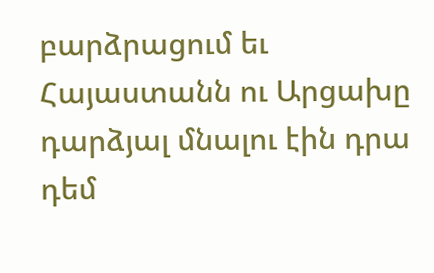բարձրացում եւ Հայաստանն ու Արցախը դարձյալ մնալու էին դրա դեմ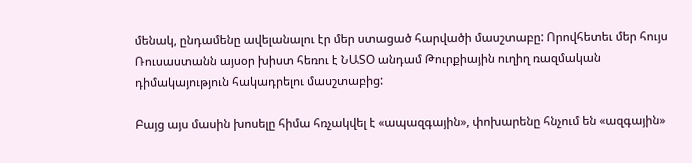մենակ, ընդամենը ավելանալու էր մեր ստացած հարվածի մասշտաբը: Որովհետեւ մեր հույս Ռուսաստանն այսօր խիստ հեռու է ՆԱՏՕ անդամ Թուրքիային ուղիղ ռազմական դիմակայություն հակադրելու մասշտաբից:

Բայց այս մասին խոսելը հիմա հռչակվել է «ապազգային», փոխարենը հնչում են «ազգային»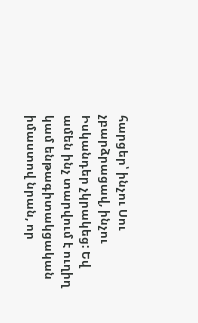հարցեր՝ ինչու Սու չբարձրացավ, ինչու Իսկանդեր չկրակեց: Եվ ամեն ինչ տարվում է ուղիղ կամ ենթագիտակցական իմաստով նրան, որ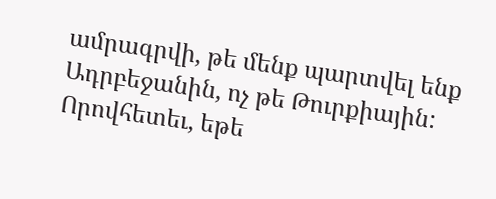ամրագրվի, թե մենք պարտվել ենք Ադրբեջանին, ոչ թե Թուրքիային: Որովհետեւ, եթե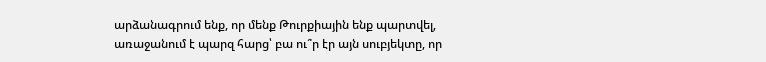արձանագրում ենք, որ մենք Թուրքիային ենք պարտվել, առաջանում է պարզ հարց՝ բա ու՞ր էր այն սուբյեկտը, որ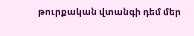թուրքական վտանգի դեմ մեր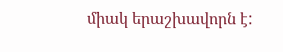միակ երաշխավորն է: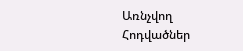Առնչվող Հոդվածներ